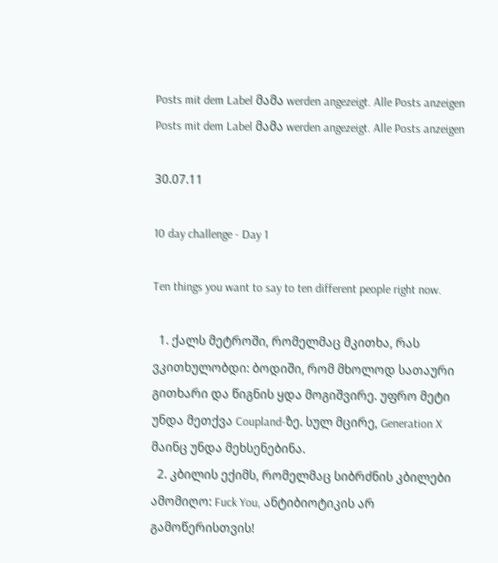Posts mit dem Label მამა werden angezeigt. Alle Posts anzeigen
Posts mit dem Label მამა werden angezeigt. Alle Posts anzeigen

30.07.11

10 day challenge - Day 1

Ten things you want to say to ten different people right now.

  1. ქალს მეტროში, რომელმაც მკითხა, რას ვკითხულობდი: ბოდიში, რომ მხოლოდ სათაური გითხარი და წიგნის ყდა მოგიშვირე. უფრო მეტი უნდა მეთქვა Coupland-ზე. სულ მცირე, Generation X მაინც უნდა მეხსენებინა.
  2. კბილის ექიმს, რომელმაც სიბრძნის კბილები ამომიღო: Fuck You, ანტიბიოტიკის არ გამოწერისთვის!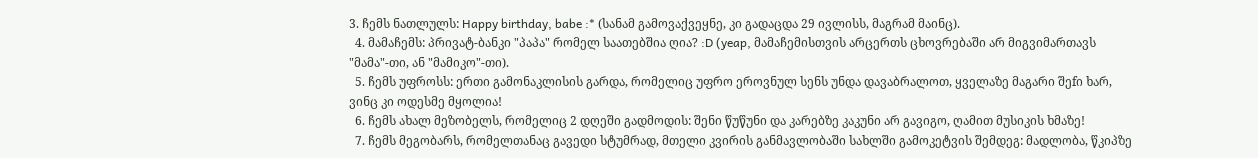3. ჩემს ნათლულს: Happy birthday, babe :* (სანამ გამოვაქვეყნე, კი გადაცდა 29 ივლისს, მაგრამ მაინც).
  4. მამაჩემს: პრივატ-ბანკი "პაპა" რომელ საათებშია ღია? :D (yeap, მამაჩემისთვის არცერთს ცხოვრებაში არ მიგვიმართავს "მამა"-თი, ან "მამიკო"-თი).
  5. ჩემს უფროსს: ერთი გამონაკლისის გარდა, რომელიც უფრო ეროვნულ სენს უნდა დავაბრალოთ, ყველაზე მაგარი შეfი ხარ, ვინც კი ოდესმე მყოლია!
  6. ჩემს ახალ მეზობელს, რომელიც 2 დღეში გადმოდის: შენი წუწუნი და კარებზე კაკუნი არ გავიგო, ღამით მუსიკის ხმაზე!
  7. ჩემს მეგობარს, რომელთანაც გავედი სტუმრად, მთელი კვირის განმავლობაში სახლში გამოკეტვის შემდეგ: მადლობა, წკიპზე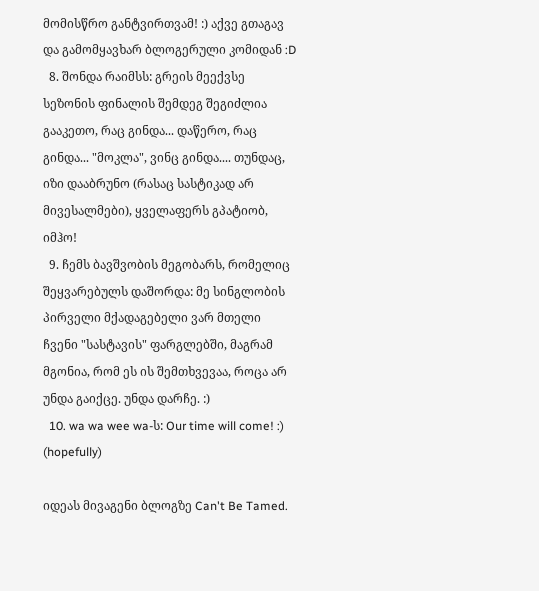მომისწრო განტვირთვამ! :) აქვე გთაგავ და გამომყავხარ ბლოგერული კომიდან :D
  8. შონდა რაიმსს: გრეის მეექვსე სეზონის ფინალის შემდეგ შეგიძლია გააკეთო, რაც გინდა... დაწერო, რაც გინდა... "მოკლა", ვინც გინდა.... თუნდაც, იზი დააბრუნო (რასაც სასტიკად არ მივესალმები), ყველაფერს გპატიობ, იმჰო!
  9. ჩემს ბავშვობის მეგობარს, რომელიც შეყვარებულს დაშორდა: მე სინგლობის პირველი მქადაგებელი ვარ მთელი ჩვენი "სასტავის" ფარგლებში, მაგრამ მგონია, რომ ეს ის შემთხვევაა, როცა არ უნდა გაიქცე. უნდა დარჩე. :)
  10. wa wa wee wa-ს: Our time will come! :) (hopefully)

იდეას მივაგენი ბლოგზე Can't Be Tamed.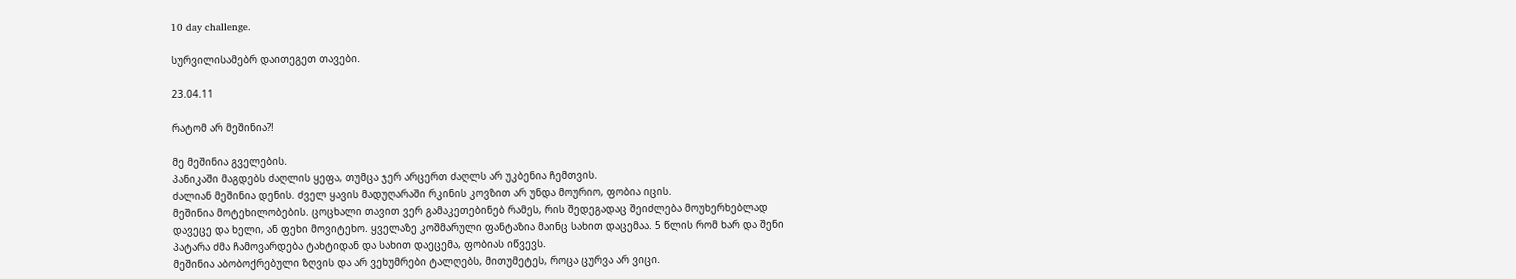10 day challenge.

სურვილისამებრ დაითეგეთ თავები.

23.04.11

რატომ არ მეშინია?!

მე მეშინია გველების.
პანიკაში მაგდებს ძაღლის ყეფა, თუმცა ჯერ არცერთ ძაღლს არ უკბენია ჩემთვის.
ძალიან მეშინია დენის. ძველ ყავის მადუღარაში რკინის კოვზით არ უნდა მოურიო, ფობია იცის.
მეშინია მოტეხილობების. ცოცხალი თავით ვერ გამაკეთებინებ რამეს, რის შედეგადაც შეიძლება მოუხერხებლად დავეცე და ხელი, ან ფეხი მოვიტეხო. ყველაზე კოშმარული ფანტაზია მაინც სახით დაცემაა. 5 წლის რომ ხარ და შენი პატარა ძმა ჩამოვარდება ტახტიდან და სახით დაეცემა, ფობიას იწვევს.
მეშინია აბობოქრებული ზღვის და არ ვეხუმრები ტალღებს, მითუმეტეს, როცა ცურვა არ ვიცი.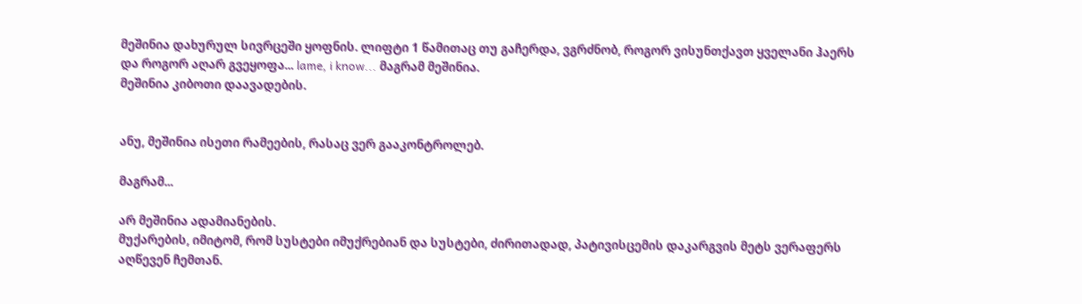მეშინია დახურულ სივრცეში ყოფნის. ლიფტი 1 წამითაც თუ გაჩერდა, ვგრძნობ, როგორ ვისუნთქავთ ყველანი ჰაერს და როგორ აღარ გვეყოფა... lame, i know... მაგრამ მეშინია.
მეშინია კიბოთი დაავადების.


ანუ, მეშინია ისეთი რამეების, რასაც ვერ გააკონტროლებ.

მაგრამ...

არ მეშინია ადამიანების.
მუქარების, იმიტომ, რომ სუსტები იმუქრებიან და სუსტები, ძირითადად, პატივისცემის დაკარგვის მეტს ვერაფერს აღწევენ ჩემთან.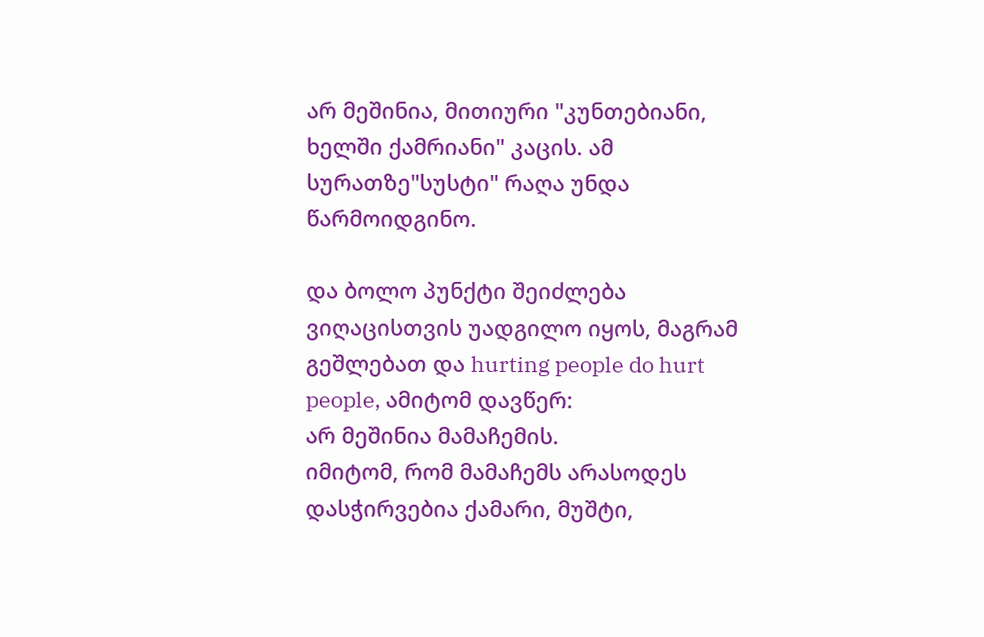არ მეშინია, მითიური "კუნთებიანი, ხელში ქამრიანი" კაცის. ამ სურათზე"სუსტი" რაღა უნდა წარმოიდგინო.

და ბოლო პუნქტი შეიძლება ვიღაცისთვის უადგილო იყოს, მაგრამ გეშლებათ და hurting people do hurt people, ამიტომ დავწერ:
არ მეშინია მამაჩემის.
იმიტომ, რომ მამაჩემს არასოდეს დასჭირვებია ქამარი, მუშტი,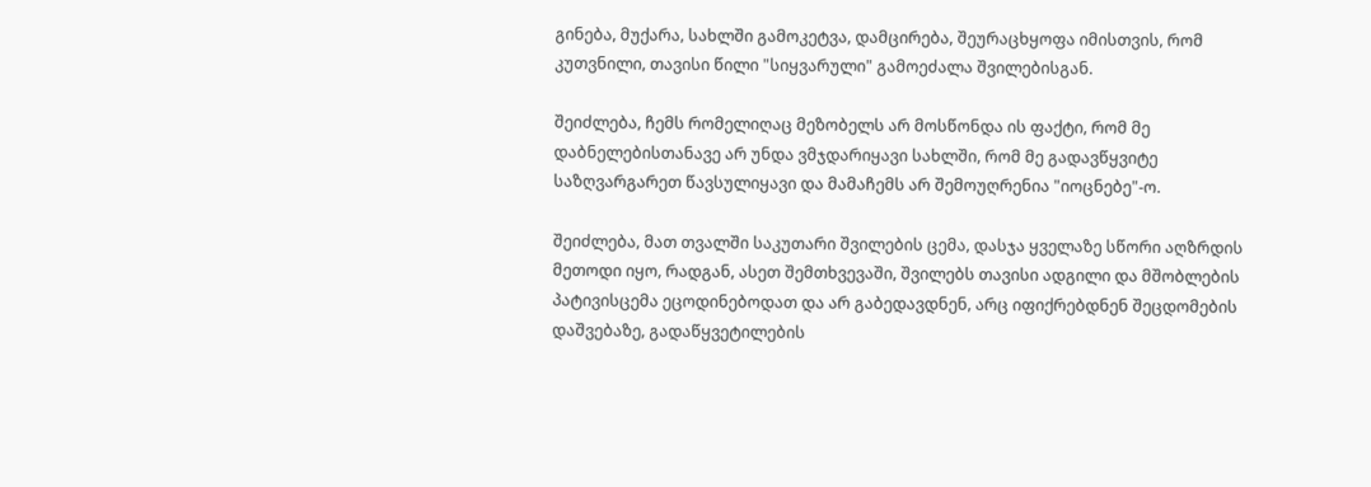გინება, მუქარა, სახლში გამოკეტვა, დამცირება, შეურაცხყოფა იმისთვის, რომ კუთვნილი, თავისი წილი "სიყვარული" გამოეძალა შვილებისგან.

შეიძლება, ჩემს რომელიღაც მეზობელს არ მოსწონდა ის ფაქტი, რომ მე დაბნელებისთანავე არ უნდა ვმჯდარიყავი სახლში, რომ მე გადავწყვიტე საზღვარგარეთ წავსულიყავი და მამაჩემს არ შემოუღრენია "იოცნებე"-ო.

შეიძლება, მათ თვალში საკუთარი შვილების ცემა, დასჯა ყველაზე სწორი აღზრდის მეთოდი იყო, რადგან, ასეთ შემთხვევაში, შვილებს თავისი ადგილი და მშობლების პატივისცემა ეცოდინებოდათ და არ გაბედავდნენ, არც იფიქრებდნენ შეცდომების დაშვებაზე, გადაწყვეტილების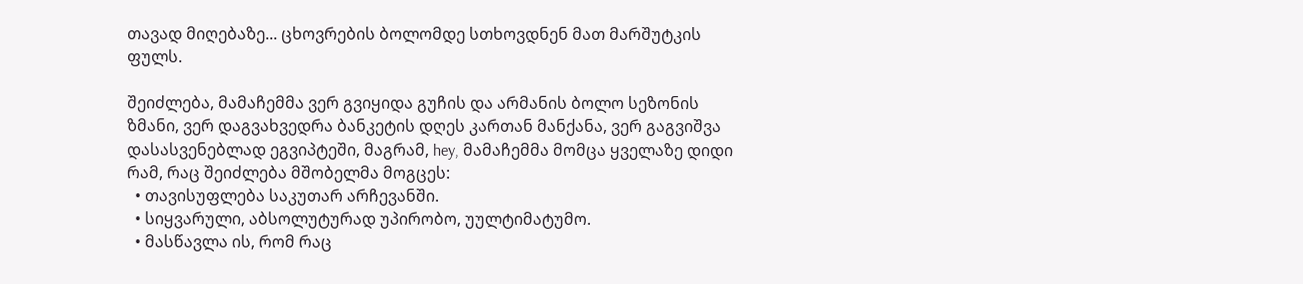თავად მიღებაზე... ცხოვრების ბოლომდე სთხოვდნენ მათ მარშუტკის ფულს.

შეიძლება, მამაჩემმა ვერ გვიყიდა გუჩის და არმანის ბოლო სეზონის ზმანი, ვერ დაგვახვედრა ბანკეტის დღეს კართან მანქანა, ვერ გაგვიშვა დასასვენებლად ეგვიპტეში, მაგრამ, hey, მამაჩემმა მომცა ყველაზე დიდი რამ, რაც შეიძლება მშობელმა მოგცეს:
  • თავისუფლება საკუთარ არჩევანში.
  • სიყვარული, აბსოლუტურად უპირობო, უულტიმატუმო.
  • მასწავლა ის, რომ რაც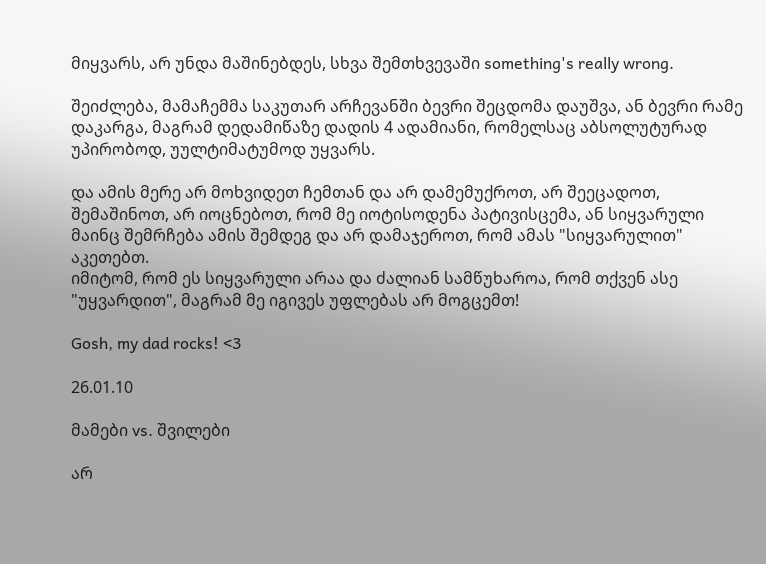მიყვარს, არ უნდა მაშინებდეს, სხვა შემთხვევაში something's really wrong.

შეიძლება, მამაჩემმა საკუთარ არჩევანში ბევრი შეცდომა დაუშვა, ან ბევრი რამე დაკარგა, მაგრამ დედამიწაზე დადის 4 ადამიანი, რომელსაც აბსოლუტურად უპირობოდ, უულტიმატუმოდ უყვარს.

და ამის მერე არ მოხვიდეთ ჩემთან და არ დამემუქროთ, არ შეეცადოთ, შემაშინოთ, არ იოცნებოთ, რომ მე იოტისოდენა პატივისცემა, ან სიყვარული მაინც შემრჩება ამის შემდეგ და არ დამაჯეროთ, რომ ამას "სიყვარულით" აკეთებთ.
იმიტომ, რომ ეს სიყვარული არაა და ძალიან სამწუხაროა, რომ თქვენ ასე "უყვარდით", მაგრამ მე იგივეს უფლებას არ მოგცემთ!

Gosh, my dad rocks! <3

26.01.10

მამები vs. შვილები

არ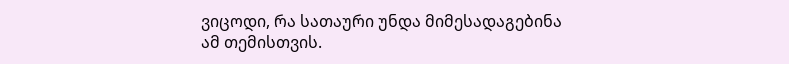ვიცოდი, რა სათაური უნდა მიმესადაგებინა ამ თემისთვის.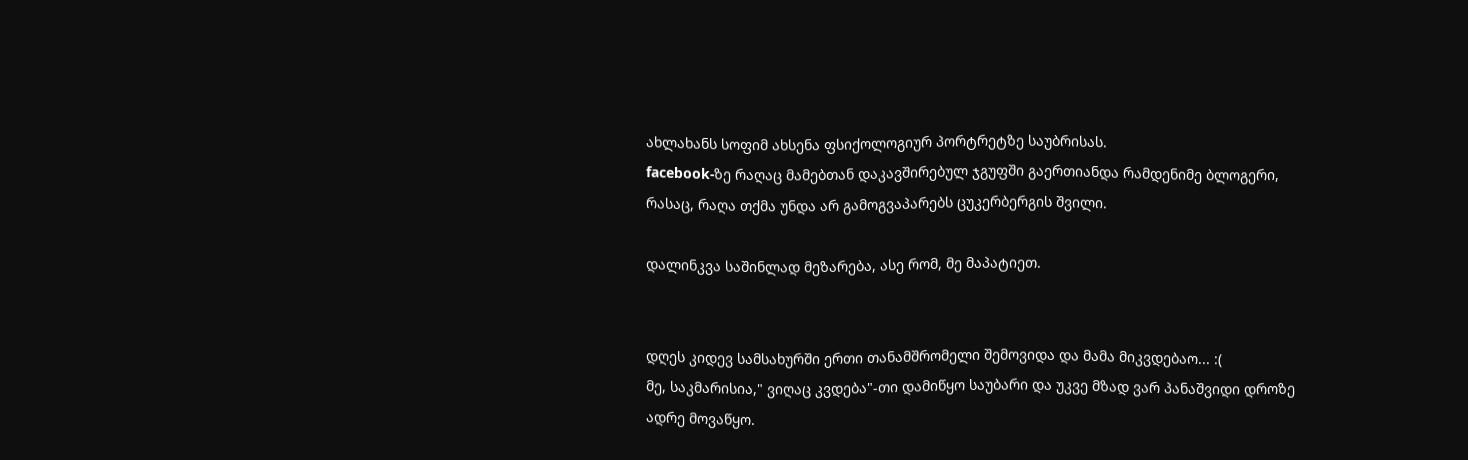ახლახანს სოფიმ ახსენა ფსიქოლოგიურ პორტრეტზე საუბრისას.
facebook-ზე რაღაც მამებთან დაკავშირებულ ჯგუფში გაერთიანდა რამდენიმე ბლოგერი, რასაც, რაღა თქმა უნდა არ გამოგვაპარებს ცუკერბერგის შვილი.

დალინკვა საშინლად მეზარება, ასე რომ, მე მაპატიეთ.


დღეს კიდევ სამსახურში ერთი თანამშრომელი შემოვიდა და მამა მიკვდებაო... :(
მე, საკმარისია," ვიღაც კვდება"-თი დამიწყო საუბარი და უკვე მზად ვარ პანაშვიდი დროზე ადრე მოვაწყო.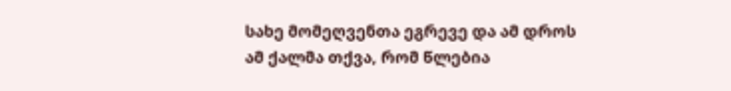სახე მომეღვენთა ეგრევე და ამ დროს ამ ქალმა თქვა, რომ წლებია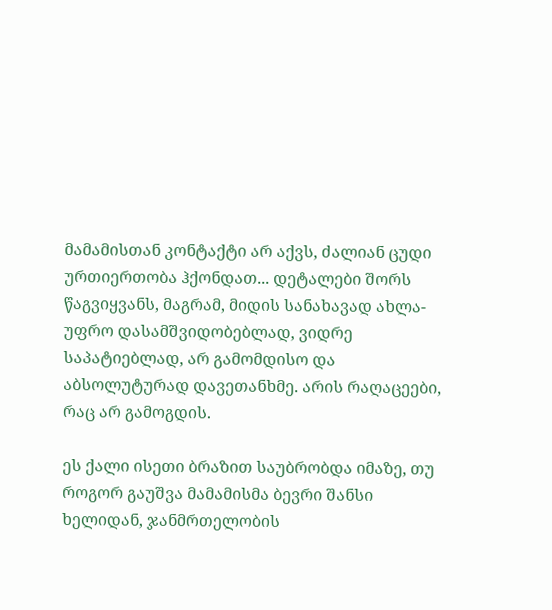მამამისთან კონტაქტი არ აქვს, ძალიან ცუდი ურთიერთობა ჰქონდათ... დეტალები შორს წაგვიყვანს, მაგრამ, მიდის სანახავად ახლა-უფრო დასამშვიდობებლად, ვიდრე საპატიებლად, არ გამომდისო და აბსოლუტურად დავეთანხმე. არის რაღაცეები, რაც არ გამოგდის.

ეს ქალი ისეთი ბრაზით საუბრობდა იმაზე, თუ როგორ გაუშვა მამამისმა ბევრი შანსი ხელიდან, ჯანმრთელობის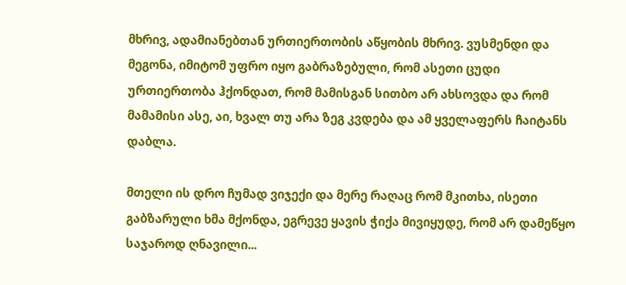მხრივ, ადამიანებთან ურთიერთობის აწყობის მხრივ. ვუსმენდი და მეგონა, იმიტომ უფრო იყო გაბრაზებული, რომ ასეთი ცუდი ურთიერთობა ჰქონდათ, რომ მამისგან სითბო არ ახსოვდა და რომ მამამისი ასე, აი, ხვალ თუ არა ზეგ კვდება და ამ ყველაფერს ჩაიტანს დაბლა.

მთელი ის დრო ჩუმად ვიჯექი და მერე რაღაც რომ მკითხა, ისეთი გაბზარული ხმა მქონდა, ეგრევე ყავის ჭიქა მივიყუდე, რომ არ დამეწყო საჯაროდ ღნავილი...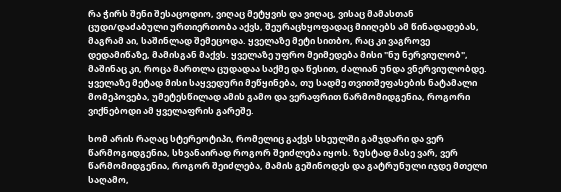რა ჭირს შენი შესაცოდიო, ვიღაც მეტყვის და ვიღაც, ვისაც მამასთან ცუდი/დაძაბული ურთიერთობა აქვს, შეურაცხყოფადაც მიიღებს ამ წინადადებას, მაგრამ აი, საშინლად შემეცოდა. ყველაზე მეტი სითბო, რაც კი ვაგროვე დედამიწაზე, მამისგან მაქვს. ყველაზე უფრო მეიმედება მისი "ნუ ნერვიულობ", მაშინაც კი, როცა მართლა ცუდადაა საქმე და წესით, ძალიან უნდა ვნერვიულობდე. ყველაზე მეტად მისი საყვედური მეწყინება, თუ სადმე თვითშეფასების ნატამალი მომეპოვება, უმეტესწილად ამის გამო და ვერაფრით წარმომიდგენია, როგორი ვიქნებოდი ამ ყველაფრის გარეშე.

ხომ არის რაღაც სტერეოტიპი, რომელიც გაქვს სხეულში გამჯდარი და ვერ წარმოგიდგენია, სხვანაირად როგორ შეიძლება იყოს. ზუსტად მასე ვარ, ვერ წარმომიდგენია, როგორ შეიძლება, მამის გეშინოდეს და გატრუნული იჯდე მთელი საღამო,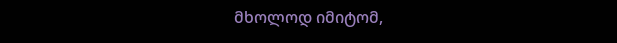მხოლოდ იმიტომ,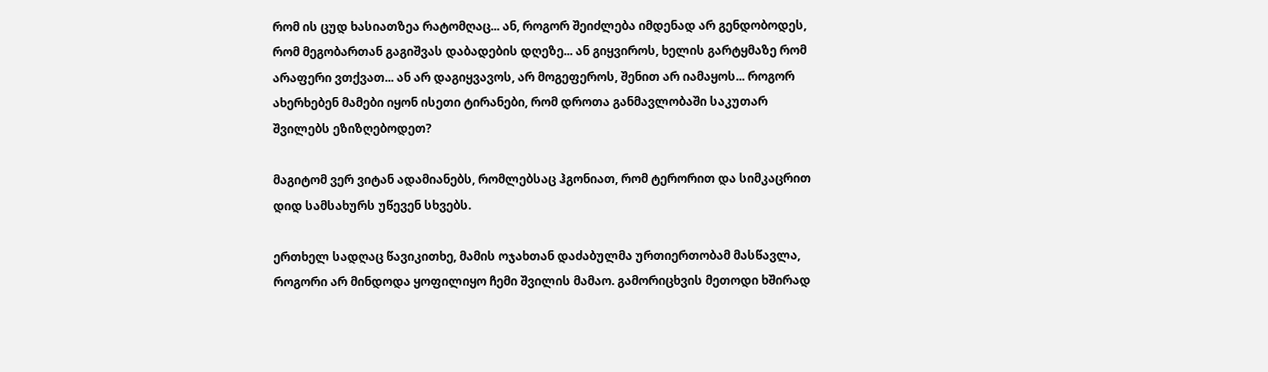რომ ის ცუდ ხასიათზეა რატომღაც... ან, როგორ შეიძლება იმდენად არ გენდობოდეს, რომ მეგობართან გაგიშვას დაბადების დღეზე... ან გიყვიროს, ხელის გარტყმაზე რომ არაფერი ვთქვათ... ან არ დაგიყვავოს, არ მოგეფეროს, შენით არ იამაყოს... როგორ ახერხებენ მამები იყონ ისეთი ტირანები, რომ დროთა განმავლობაში საკუთარ შვილებს ეზიზღებოდეთ?

მაგიტომ ვერ ვიტან ადამიანებს, რომლებსაც ჰგონიათ, რომ ტერორით და სიმკაცრით დიდ სამსახურს უწევენ სხვებს.

ერთხელ სადღაც წავიკითხე, მამის ოჯახთან დაძაბულმა ურთიერთობამ მასწავლა, როგორი არ მინდოდა ყოფილიყო ჩემი შვილის მამაო. გამორიცხვის მეთოდი ხშირად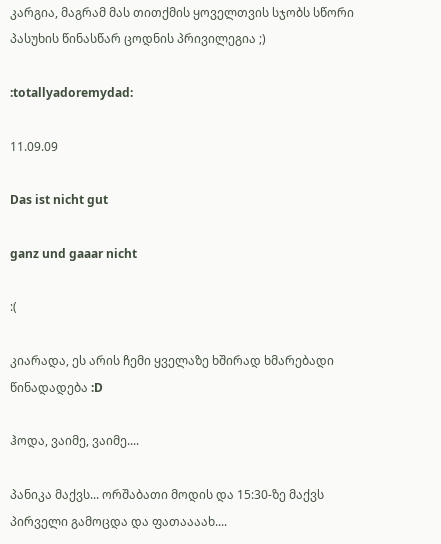კარგია, მაგრამ მას თითქმის ყოველთვის სჯობს სწორი პასუხის წინასწარ ცოდნის პრივილეგია ;)

:totallyadoremydad:

11.09.09

Das ist nicht gut

ganz und gaaar nicht

:(

კიარადა, ეს არის ჩემი ყველაზე ხშირად ხმარებადი წინადადება :D

ჰოდა, ვაიმე, ვაიმე....

პანიკა მაქვს... ორშაბათი მოდის და 15:30-ზე მაქვს პირველი გამოცდა და ფათაააახ....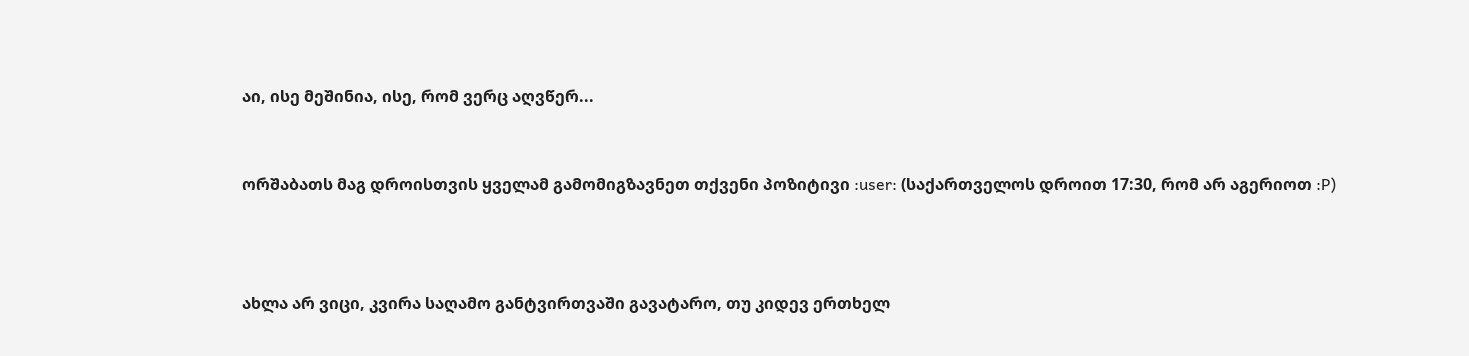აი, ისე მეშინია, ისე, რომ ვერც აღვწერ...


ორშაბათს მაგ დროისთვის ყველამ გამომიგზავნეთ თქვენი პოზიტივი :user: (საქართველოს დროით 17:30, რომ არ აგერიოთ :P)



ახლა არ ვიცი, კვირა საღამო განტვირთვაში გავატარო, თუ კიდევ ერთხელ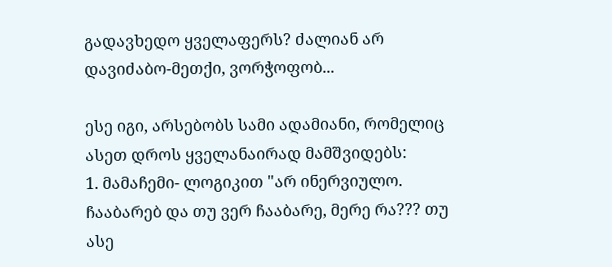გადავხედო ყველაფერს? ძალიან არ დავიძაბო-მეთქი, ვორჭოფობ...

ესე იგი, არსებობს სამი ადამიანი, რომელიც ასეთ დროს ყველანაირად მამშვიდებს:
1. მამაჩემი- ლოგიკით "არ ინერვიულო. ჩააბარებ და თუ ვერ ჩააბარე, მერე რა??? თუ ასე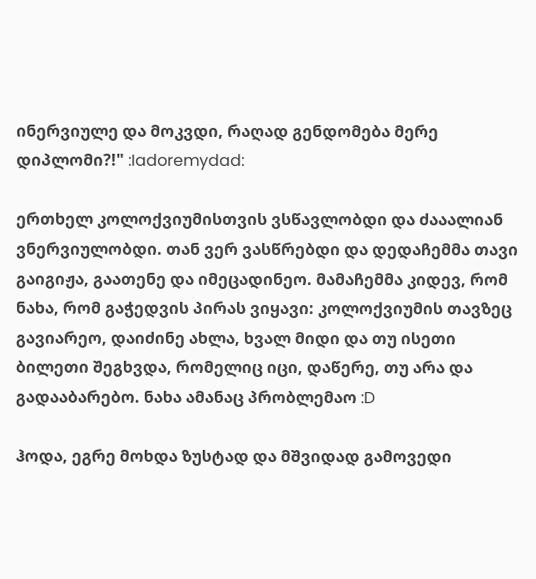ინერვიულე და მოკვდი, რაღად გენდომება მერე დიპლომი?!" :Iadoremydad:

ერთხელ კოლოქვიუმისთვის ვსწავლობდი და ძააალიან ვნერვიულობდი. თან ვერ ვასწრებდი და დედაჩემმა თავი გაიგიჟა, გაათენე და იმეცადინეო. მამაჩემმა კიდევ, რომ ნახა, რომ გაჭედვის პირას ვიყავი: კოლოქვიუმის თავზეც გავიარეო, დაიძინე ახლა, ხვალ მიდი და თუ ისეთი ბილეთი შეგხვდა, რომელიც იცი, დაწერე, თუ არა და გადააბარებო. ნახა ამანაც პრობლემაო :D

ჰოდა, ეგრე მოხდა ზუსტად და მშვიდად გამოვედი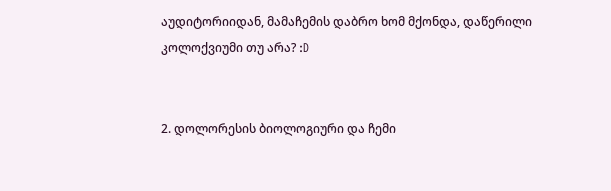აუდიტორიიდან, მამაჩემის დაბრო ხომ მქონდა, დაწერილი კოლოქვიუმი თუ არა? :D


2. დოლორესის ბიოლოგიური და ჩემი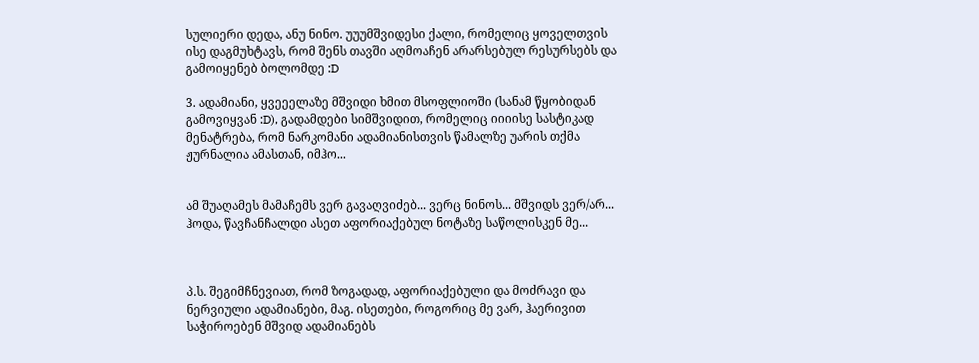სულიერი დედა, ანუ ნინო. უუუმშვიდესი ქალი, რომელიც ყოველთვის ისე დაგმუხტავს, რომ შენს თავში აღმოაჩენ არარსებულ რესურსებს და გამოიყენებ ბოლომდე :D

3. ადამიანი, ყვეეელაზე მშვიდი ხმით მსოფლიოში (სანამ წყობიდან გამოვიყვან :D), გადამდები სიმშვიდით, რომელიც იიიისე სასტიკად მენატრება, რომ ნარკომანი ადამიანისთვის წამალზე უარის თქმა ჟურნალია ამასთან, იმჰო...


ამ შუაღამეს მამაჩემს ვერ გავაღვიძებ... ვერც ნინოს... მშვიდს ვერ/არ... ჰოდა, წავჩანჩალდი ასეთ აფორიაქებულ ნოტაზე საწოლისკენ მე...



პ.ს. შეგიმჩნევიათ, რომ ზოგადად, აფორიაქებული და მოძრავი და ნერვიული ადამიანები, მაგ. ისეთები, როგორიც მე ვარ, ჰაერივით საჭიროებენ მშვიდ ადამიანებს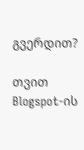გვერდით?

თვით Blogspot-ის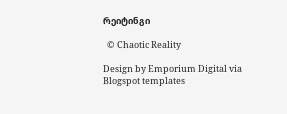რეიტინგი

  © Chaotic Reality

Design by Emporium Digital via Blogspot templates